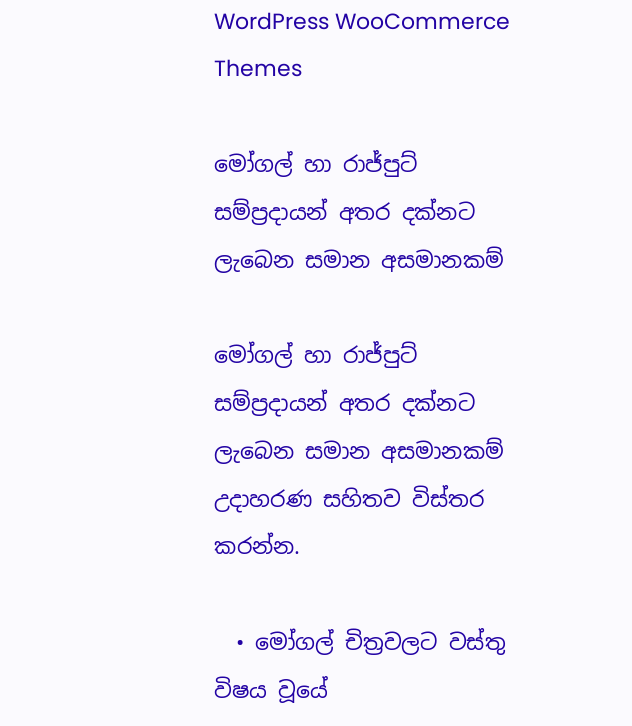WordPress WooCommerce Themes

මෝගල් හා රාජ්පුට් සම්ප්‍රදායන් අතර දක්නට ලැබෙන සමාන අසමානකම්

මෝගල් හා රාජ්පුට් සම්ප්‍රදායන් අතර දක්නට ලැබෙන සමාන අසමානකම් උදාහරණ සහිතව විස්තර කරන්න.

  • මෝගල් චිත්‍රවලට වස්තු විෂය වූයේ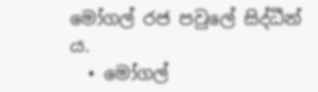මෝගල් රජ පවුලේ සිද්ධීන් ය.
  • මෝගල්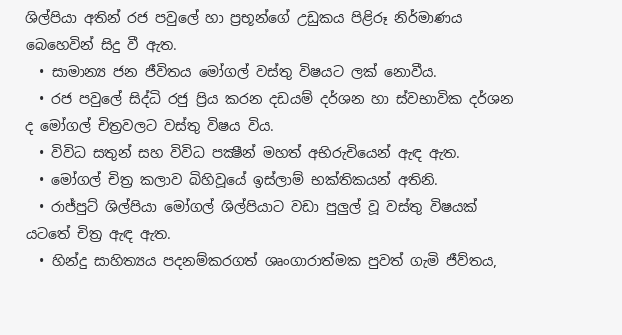ශිල්පියා අතින් රජ පවුලේ හා ප්‍රභූන්ගේ උඩුකය පිළිරූ නිර්මාණය බෙහෙවින් සිදු වී ඇත.
  • සාමාන්‍ය ජන ජීවිතය මෝගල් වස්තු විෂයට ලක් නොවීය.
  • රජ පවුලේ සිද්ධි රජු ප්‍රිය කරන දඩයම් දර්ශන හා ස්වභාවික දර්ශන ද මෝගල් චිත්‍රවලට වස්තු විෂය විය.
  • විවිධ සතුන් සහ විවිධ පක්‍ෂීන් මහත් අභිරුචියෙන් ඇඳ ඇත.
  • මෝගල් චිත්‍ර කලාව බිහිවූයේ ඉස්ලාම් භක්තිකයන් අතිනි.
  • රාජ්පුට් ශිල්පියා මෝගල් ශිල්පියාට වඩා පුලුල් වූ වස්තු විෂයක් යටතේ චිත්‍ර ඇඳ ඇත.
  • හින්දු සාහිත්‍යය පදනම්කරගත් ශෘංගාරාත්මක පුවත් ගැමි ජීව්තය,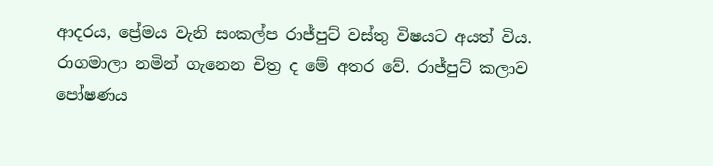ආදරය, ප්‍රේමය වැනි සංකල්ප රාජ්පුට් වස්තු විෂයට අයත් විය. රාගමාලා නමින් ගැනෙන චිත්‍ර ද මේ අතර වේ. රාජ්පුට් කලාව පෝෂණය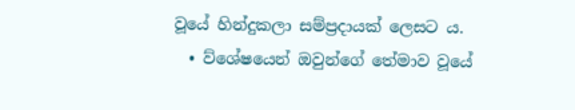වූයේ හින්දුකලා සම්ප්‍රදායක් ලෙසට ය.
  • ව්ශේෂයෙන් ඔවුන්ගේ තේමාව වූයේ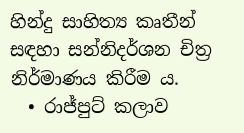හින්දු සාහිත්‍ය කෘතීන් සඳහා සන්නිදර්ශන චිත්‍ර නිර්මාණය කිරීම ය.
  • රාජ්පුට් කලාව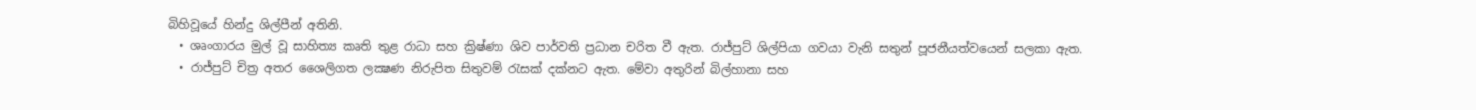බිහිවූයේ හින්දු ශිල්පීන් අතිනි.
  • ශෘංගාරය මුල් වූ සාහිත්‍ය කෘති තුළ රාධා සහ ක්‍රිෂ්ණා ශිව පාර්වති ප්‍රධාන චරිත වී ඇත. රාජ්පුට් ශිල්පියා ගවයා වැනි සතුන් පූජනීයත්වයෙන් සලකා ඇත.
  • රාජ්පුට් චිත්‍ර අතර ශෛලිගත ලක්‍ෂණ නිරුපිත සිතුවම් රැසක් දක්නට ඇත. මේවා අතුරින් බිල්හානා සහ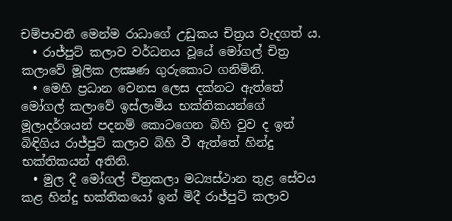චම්පාවතී මෙන්ම රාධාගේ උඩුකය චිත්‍රය වැදගත් ය.
  • රාජ්පුට් කලාව වර්ධනය වූයේ මෝගල් චිත්‍ර කලාවේ මූලික ලක්‍ෂණ ගුරුකොට ගනිමිනි.
  • මෙහි ප්‍රධාන වෙනස ලෙස දක්නට ඇත්තේ මෝගල් කලාවේ ඉස්ලාමීය භක්තිකයන්ගේ මූලාදර්ශයන් පදනම් කොටගෙන බිහි වුව ද ඉන් බිඳිගිය රාජ්පුට් කලාව බිහි වී ඇත්තේ හින්දු භක්තිකයන් අතිනි.
  • මුල දී මෝගල් චිත්‍රකලා මධ්‍යස්ථාන තුළ සේවය කළ හින්දු භක්තිකයෝ ඉන් මිදී රාජ්පුට් කලාව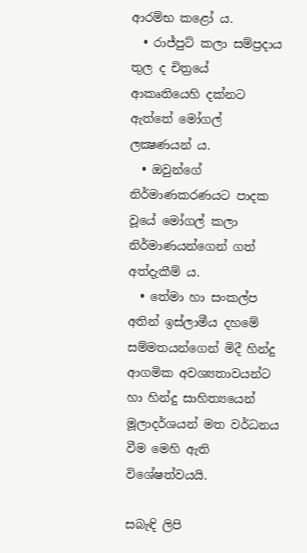ආරම්භ කළෝ ය.
  • රාජ්පුට් කලා සම්ප්‍රදාය තුල ද චිත්‍රයේ ආකෘතියෙහි දක්නට ඇත්තේ මෝගල් ලක්‍ෂණයන් ය.
  • ඔවුන්ගේ නිර්මාණකරණයට පාදක වූයේ මෝගල් කලා නිර්මාණයන්ගෙන් ගත් අත්දැකීම් ය.
  • තේමා හා සංකල්ප අතින් ඉස්ලාමීය දහමේ සම්මතයන්ගෙන් මිදී හින්දු ආගමික අවශ්‍යතාවයන්ට හා හින්දු සාහිත්‍යයෙන් මූලාදර්ශයන් මත වර්ධනය වීම මෙහි ඇති විශේෂත්වයයි.

සබැඳි ලිපි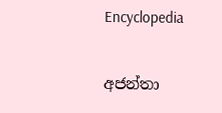Encyclopedia

අජන්තා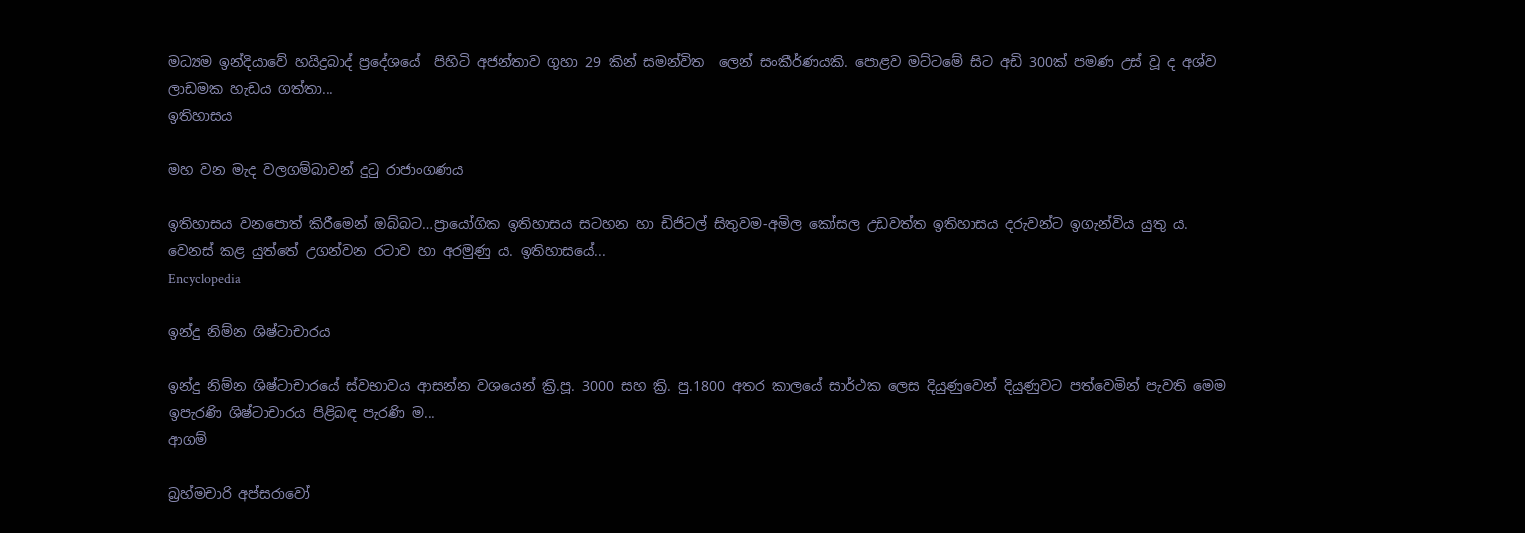මධ්‍යම ඉන්දියාවේ හයිද්‍රබාද් ප්‍රදේශයේ  පිහිටි අජන්තාව ගුහා 29 කින් සමන්විත  ලෙන් සංකීර්ණයකි. පොළව මට්ටමේ සිට අඩි 300ක් පමණ උස් වූ ද අශ්ව ලාඩමක හැඩය ගත්තා...
ඉතිහාසය

මහ වන මැද වලගම්බාවන් දුටු රාජාංගණය

ඉතිහාසය වනපොත් කිරීමෙන් ඔබ්බට…ප්‍රායෝගික ඉතිහාසය සටහන හා ඩිජිටල් සිතුවම-අමිල කෝසල උඩවත්ත ඉතිහාසය දරුවන්ට ඉගැන්විය යුතු ය. වෙනස් කළ යුත්තේ උගන්වන රටාව හා අරමුණු ය. ඉතිහාසයේ...
Encyclopedia

ඉන්දු නිම්න ශිෂ්ටාචාරය

ඉන්දු නිම්න ශිෂ්ටාචාරයේ ස්වභාවය ආසන්න වශයෙන් ක්‍රි.පූ. 3000 සහ ක්‍රි. පු.1800 අතර කාලයේ සාර්ථක ලෙස දියුණුවෙන් දියුණුවට පත්වෙමින් පැවති මෙම ඉපැරණි ශිෂ්ටාචාරය පිළිබඳ පැරණි ම...
ආගම්

බ්‍රහ්මචාරි අප්සරාවෝ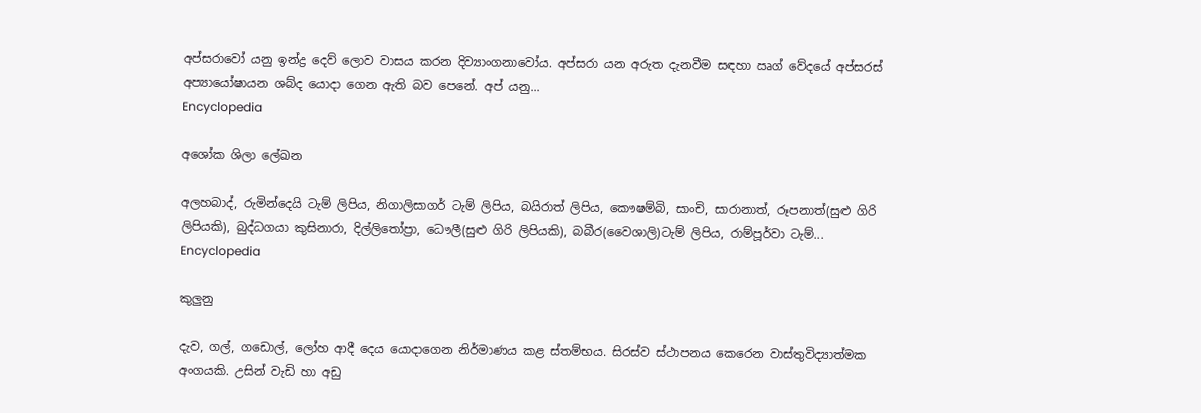අප්සරාවෝ යනු ඉන්ද්‍ර දෙව් ලොව වාසය කරන දිව්‍යාංගනාවෝය. අප්සරා යන අරුත දැනවීම සඳහා ඍග් වේදයේ අප්සරස් අප්‍යායෝෂායන ශබ්ද යොදා ගෙන ඇති බව පෙනේ. අප් යනු...
Encyclopedia

අශෝක ශිලා ලේඛන

අලහබාද්, රුමින්දෙයි ටැම් ලිපිය, නිගාලිසාගර් ටැම් ලිපිය, බයිරාත් ලිපිය, කෞෂම්බි, සාංචි, සාරානාත්, රූපනාත්(සුළු ගිරි ලිපියකි), බුද්ධගයා කුසිනාරා, දිල්ලිතෝප්‍රා, ධෞලී(සුළු ගිරි ලිපියකි), බබීර(වෛශාලි)ටැම් ලිපිය, රාම්පූර්වා ටැම්...
Encyclopedia

කුලුනු

දැව, ගල්, ගඩොල්, ලෝහ ආදී දෙය යොදාගෙන නිර්මාණය කළ ස්තම්භය. සිරස්ව ස්ථාපනය කෙරෙන වාස්තුවිද්‍යාත්මක අංගයකි. උසින් වැඩි හා අඩු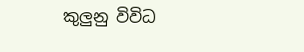කුලුනු විවිධ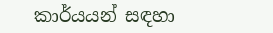කාර්යයන් සඳහා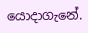යොදාගැනේ.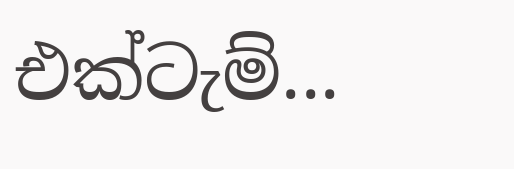එක්ටැම්...